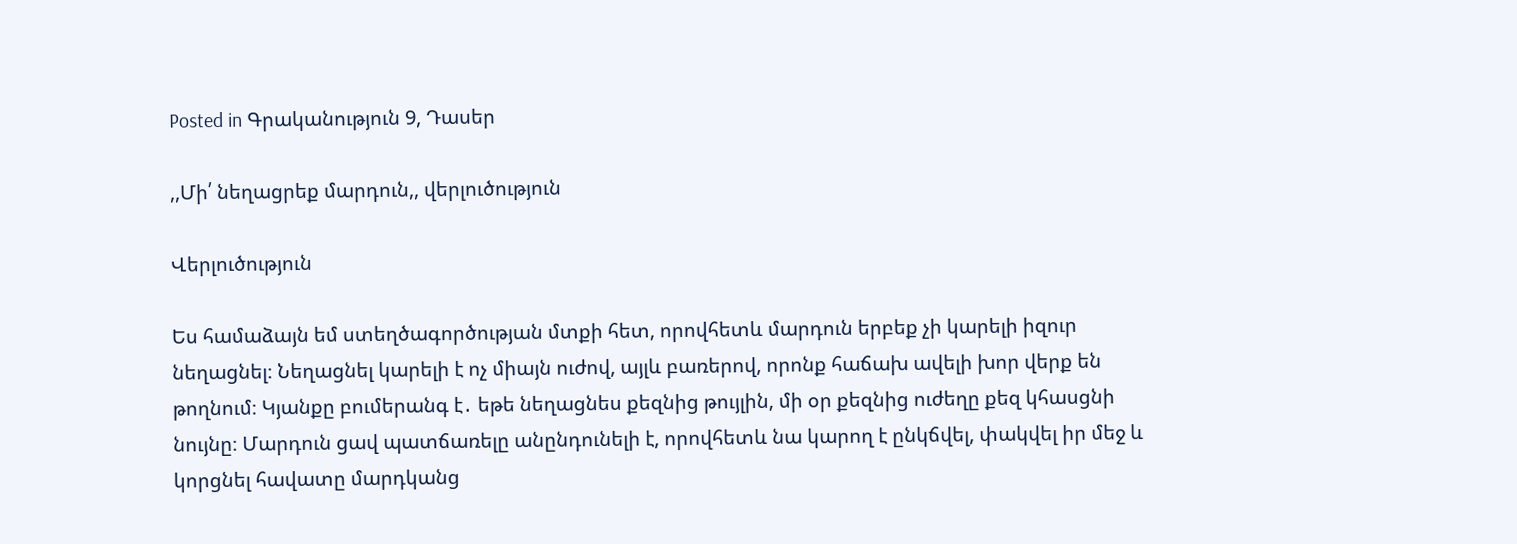Posted in Գրականություն 9, Դասեր

,,Մի՛ նեղացրեք մարդուն,, վերլուծություն

Վերլուծություն

Ես համաձայն եմ ստեղծագործության մտքի հետ, որովհետև մարդուն երբեք չի կարելի իզուր նեղացնել։ Նեղացնել կարելի է ոչ միայն ուժով, այլև բառերով, որոնք հաճախ ավելի խոր վերք են թողնում։ Կյանքը բումերանգ է․ եթե նեղացնես քեզնից թույլին, մի օր քեզնից ուժեղը քեզ կհասցնի նույնը։ Մարդուն ցավ պատճառելը անընդունելի է, որովհետև նա կարող է ընկճվել, փակվել իր մեջ և կորցնել հավատը մարդկանց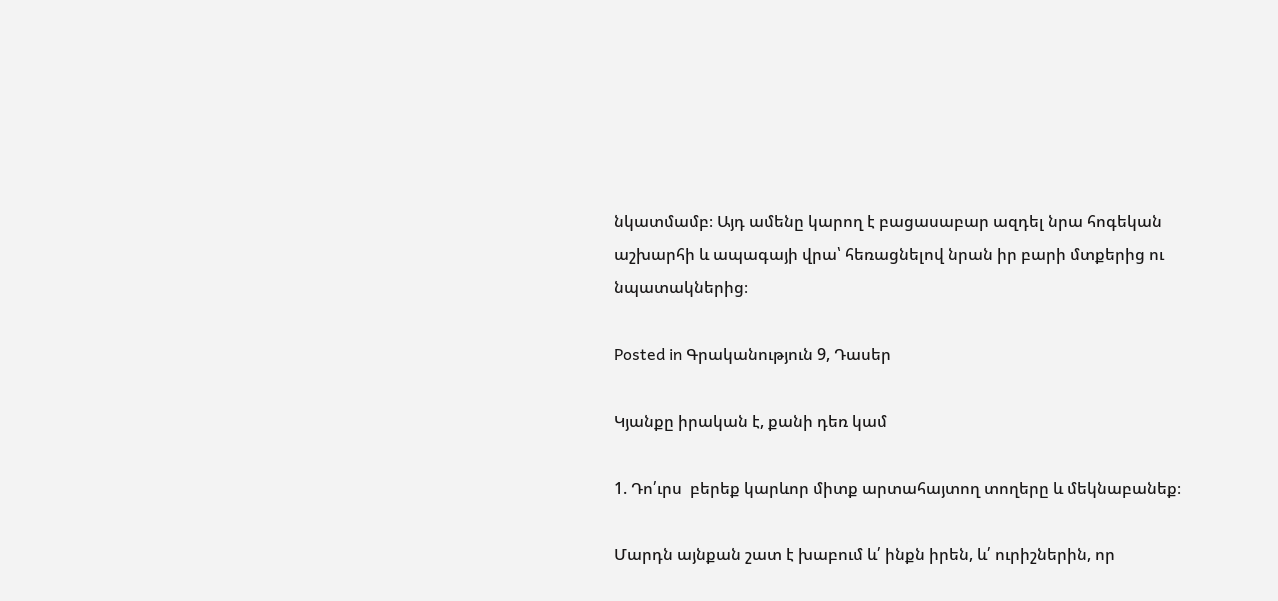նկատմամբ։ Այդ ամենը կարող է բացասաբար ազդել նրա հոգեկան աշխարհի և ապագայի վրա՝ հեռացնելով նրան իր բարի մտքերից ու նպատակներից։

Posted in Գրականություն 9, Դասեր

Կյանքը իրական է, քանի դեռ կամ

1. Դո՛ւրս  բերեք կարևոր միտք արտահայտող տողերը և մեկնաբանեք։

Մարդն այնքան շատ է խաբում և՛ ինքն իրեն, և՛ ուրիշներին, որ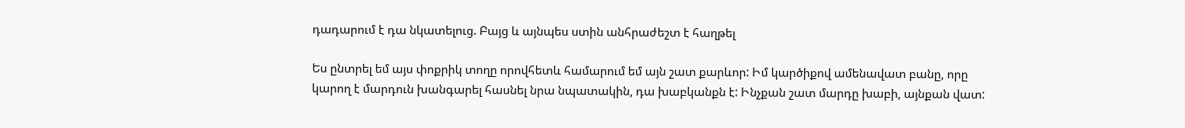դադարում է դա նկատելուց. Բայց և այնպես ստին անհրաժեշտ է հաղթել

Ես ընտրել եմ այս փոքրիկ տողը որովհետև համարում եմ այն շատ քարևոր: Իմ կարծիքով ամենավատ բանը, որը կարող է մարդուն խանգարել հասնել նրա նպատակին, դա խաբկանքն է: Ինչքան շատ մարդը խաբի, այնքան վատ: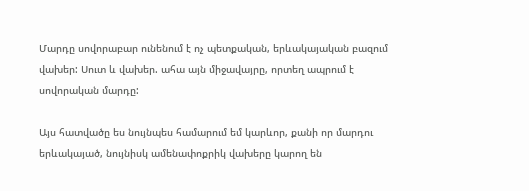Մարդը սովորաբար ունենում է ոչ պետքական, երևակայական բազում վախեր: Սուտ և վախեր. ահա այն միջավայրը, որտեղ ապրում է սովորական մարդը:

Այս հատվածը ես նույնպես համարում եմ կարևոր, քանի որ մարդու երևակայած, նույնիսկ ամենափոքրիկ վախերը կարող են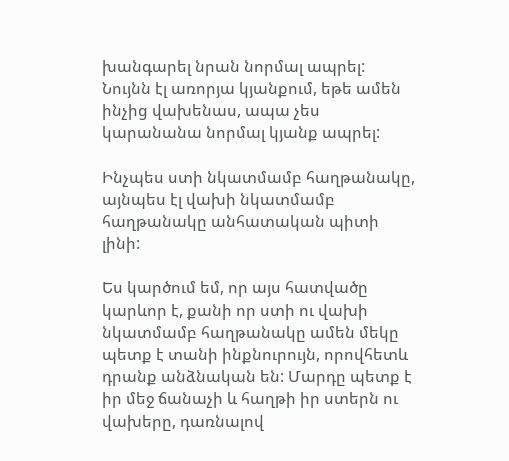խանգարել նրան նորմալ ապրել: Նույնն էլ առորյա կյանքում, եթե ամեն ինչից վախենաս, ապա չես կարանանա նորմալ կյանք ապրել:

Ինչպես ստի նկատմամբ հաղթանակը, այնպես էլ վախի նկատմամբ հաղթանակը անհատական պիտի լինի:

Ես կարծում եմ, որ այս հատվածը կարևոր է, քանի որ ստի ու վախի նկատմամբ հաղթանակը ամեն մեկը պետք է տանի ինքնուրույն, որովհետև դրանք անձնական են: Մարդը պետք է իր մեջ ճանաչի և հաղթի իր ստերն ու վախերը, դառնալով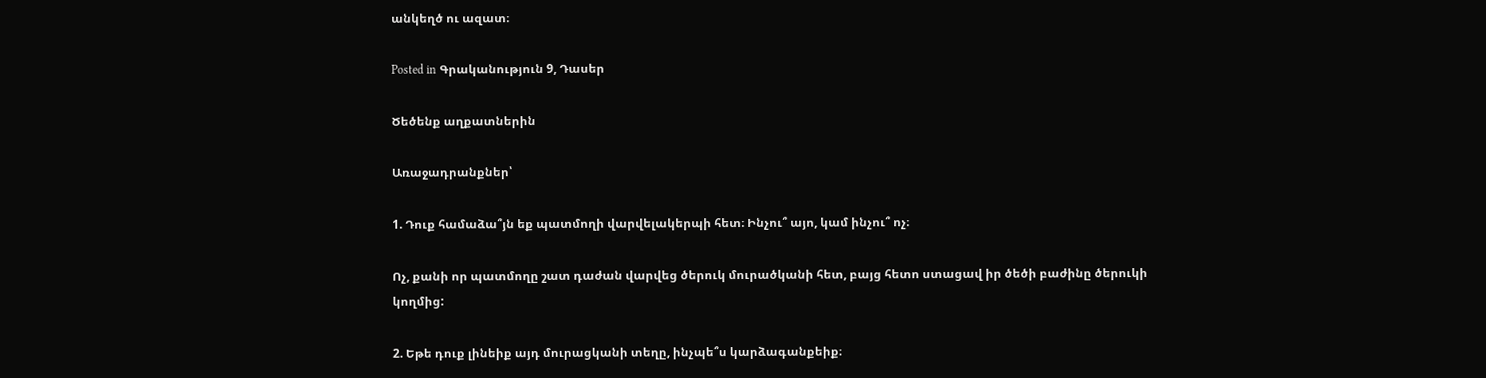անկեղծ ու ազատ։

Posted in Գրականություն 9, Դասեր

Ծեծենք աղքատներին

Առաջադրանքներ՝

1. Դուք համաձա՞յն եք պատմողի վարվելակերպի հետ։ Ինչու՞ այո, կամ ինչու՞ ոչ։

Ոչ, քանի որ պատմողը շատ դաժան վարվեց ծերուկ մուրածկանի հետ, բայց հետո ստացավ իր ծեծի բաժինը ծերուկի կողմից:

2. Եթե դուք լինեիք այդ մուրացկանի տեղը, ինչպե՞ս կարձագանքեիք։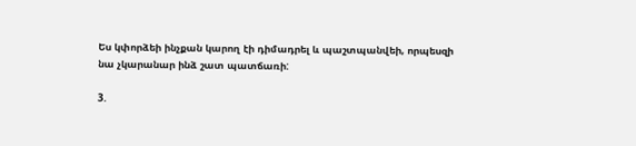Ես կփորձեի ինչքան կարող էի դիմադրել և պաշտպանվեի, որպեսզի նա չկարանար ինձ շատ պատճառի:

3.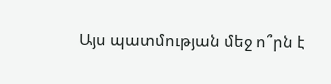Այս պատմության մեջ ո՞րն է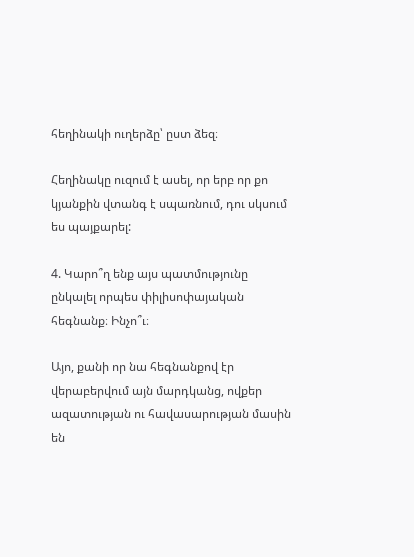հեղինակի ուղերձը՝ ըստ ձեզ։

Հեղինակը ուզում է ասել, որ երբ որ քո կյանքին վտանգ է սպառնում, դու սկսում ես պայքարել:

4. Կարո՞ղ ենք այս պատմությունը ընկալել որպես փիլիսոփայական հեգնանք։ Ինչո՞ւ։

Այո, քանի որ նա հեգնանքով էր վերաբերվում այն մարդկանց, ովքեր ազատության ու հավասարության մասին են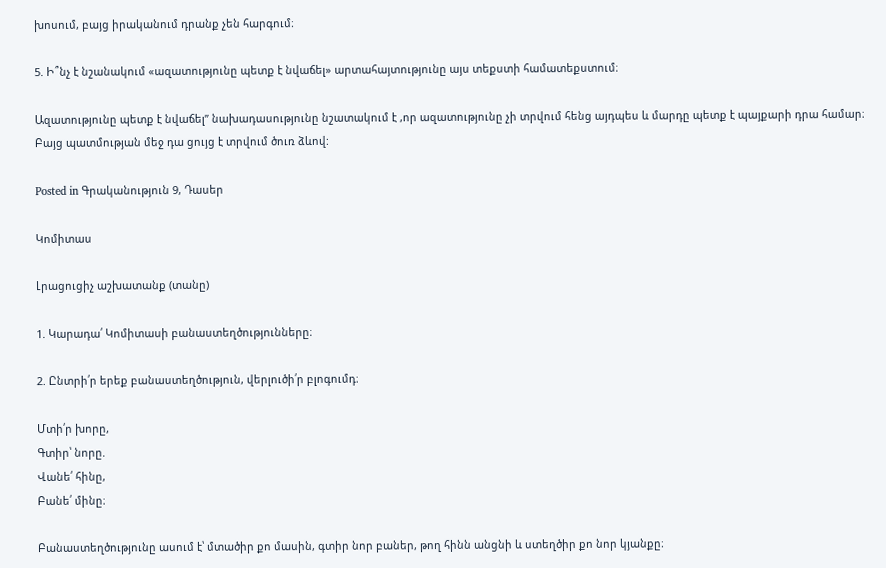խոսում, բայց իրականում դրանք չեն հարգում։

5. Ի՞նչ է նշանակում «ազատությունը պետք է նվաճել» արտահայտությունը այս տեքստի համատեքստում։

Ազատությունը պետք է նվաճել” նախադասությունը նշատակում է ,որ ազատությունը չի տրվում հենց այդպես և մարդը պետք է պայքարի դրա համար։ Բայց պատմության մեջ դա ցույց է տրվում ծուռ ձևով:

Posted in Գրականություն 9, Դասեր

Կոմիտաս

Լրացուցիչ աշխատանք (տանը)

1. Կարադա՛ Կոմիտասի բանաստեղծությունները։

2. Ընտրի՛ր երեք բանաստեղծություն, վերլուծի՛ր բլոգումդ։

Մտի՛ր խորը,
Գտիր՝ նորը.
Վանե՛ հինը,
Բանե՛ մինը։

Բանաստեղծությունը ասում է՝ մտածիր քո մասին, գտիր նոր բաներ, թող հինն անցնի և ստեղծիր քո նոր կյանքը։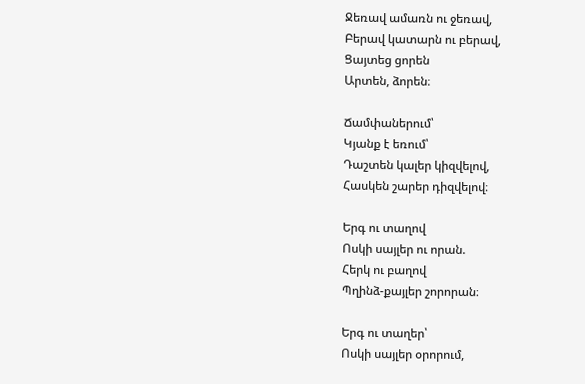Ջեռավ ամառն ու ջեռավ,
Բերավ կատարն ու բերավ,
Ցայտեց ցորեն
Արտեն, ձորեն։

Ճամփաներում՝
Կյանք է եռում՝
Դաշտեն կալեր կիզվելով,
Հասկեն շարեր դիզվելով։

Երգ ու տաղով
Ոսկի սայլեր ու որան.
Հերկ ու բաղով
Պղինձ-քայլեր շորորան։

Երգ ու տաղեր՝
Ոսկի սայլեր օրորում,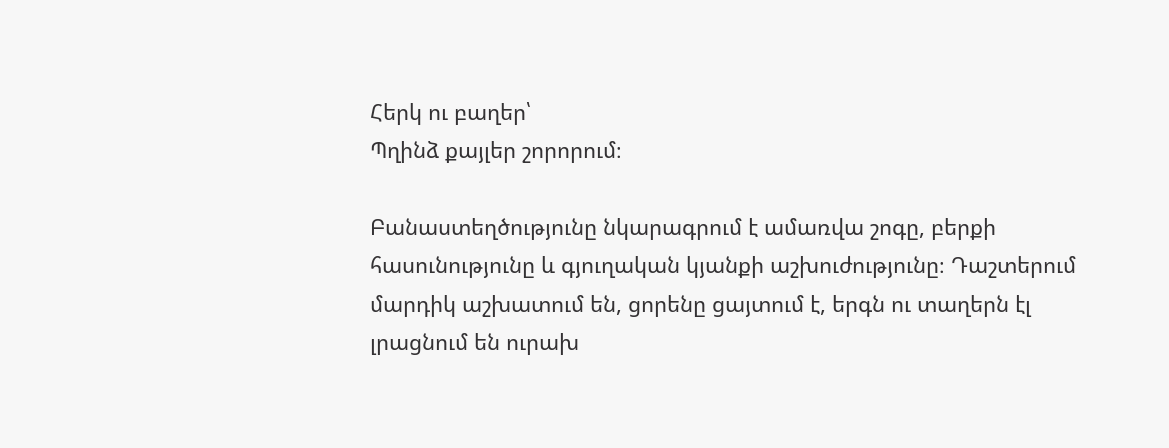Հերկ ու բաղեր՝
Պղինձ քայլեր շորորում։

Բանաստեղծությունը նկարագրում է ամառվա շոգը, բերքի հասունությունը և գյուղական կյանքի աշխուժությունը։ Դաշտերում մարդիկ աշխատում են, ցորենը ցայտում է, երգն ու տաղերն էլ լրացնում են ուրախ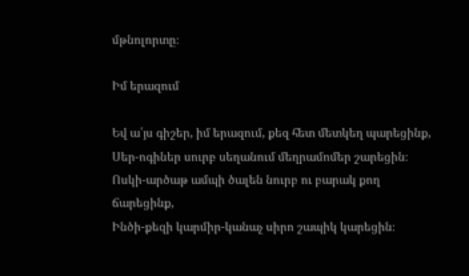մթնոլորտը։

Իմ երազում

Եվ ա՛յս գիշեր, իմ երազում, քեզ հետ մետկեղ պարեցինք,
Սեր-ոգիներ սուրբ սեղանում մեղրամոմեր շարեցին։
Ոսկի-արծաթ ամպի ծալեն նուրբ ու բարակ քող ճարեցինք,
Ինծի-քեզի կարմիր-կանաչ սիրո շապիկ կարեցին։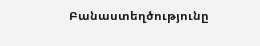Բանաստեղծությունը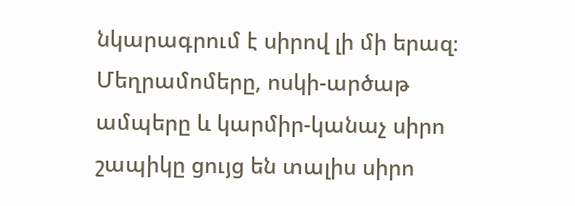նկարագրում է սիրով լի մի երազ։ Մեղրամոմերը, ոսկի-արծաթ ամպերը և կարմիր-կանաչ սիրո շապիկը ցույց են տալիս սիրո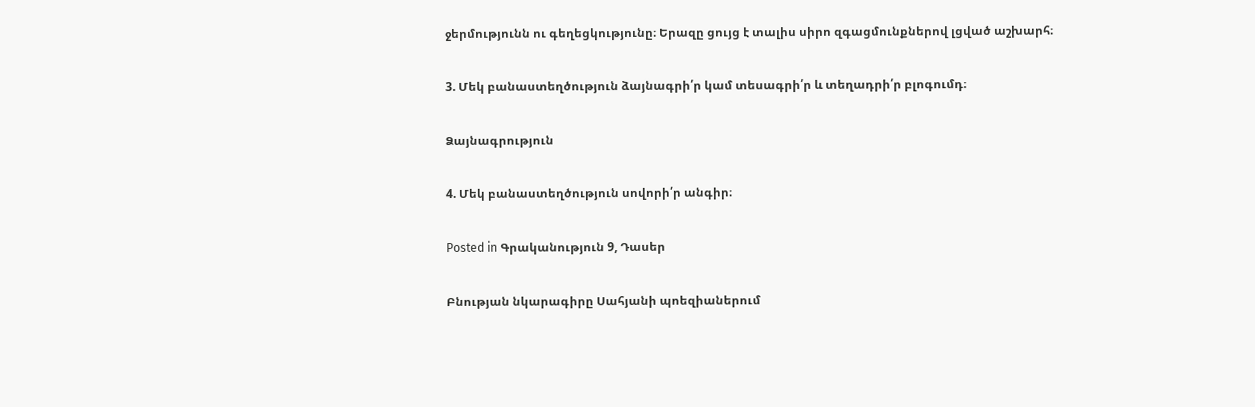ջերմությունն ու գեղեցկությունը։ Երազը ցույց է տալիս սիրո զգացմունքներով լցված աշխարհ։

3. Մեկ բանաստեղծություն ձայնագրի՛ր կամ տեսագրի՛ր և տեղադրի՛ր բլոգումդ։

Ձայնագրություն

4. Մեկ բանաստեղծություն սովորի՛ր անգիր։

Posted in Գրականություն 9, Դասեր

Բնության նկարագիրը Սահյանի պոեզիաներում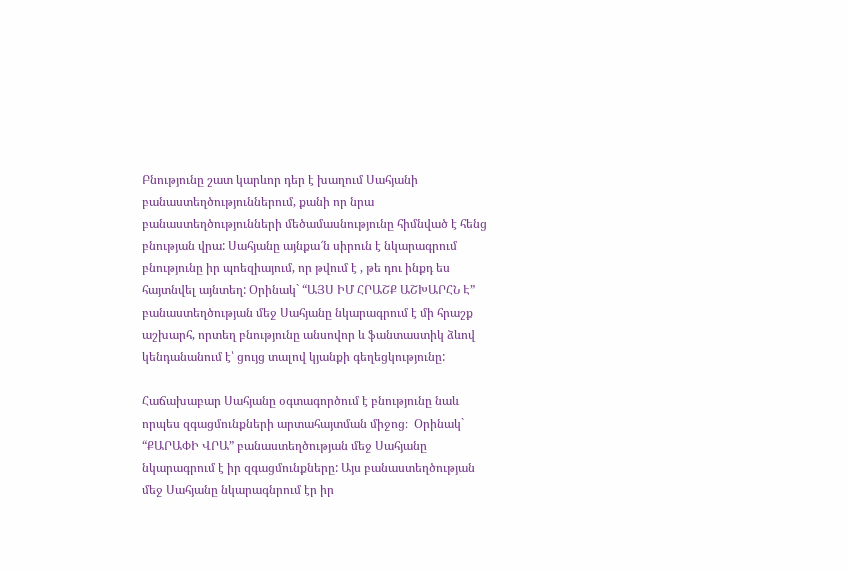Բնությունը շատ կարևոր դեր է խաղում Սահյանի բանաստեղծություններում, քանի որ նրա բանաստեղծությունների մեծամասնությունը հիմնված է հենց բնության վրա: Սահյանը այնքա՜ն սիրուն է նկարագրում բնությունը իր պոեզիայում, որ թվում է , թե դու ինքդ ես հայտնվել այնտեղ: Օրինակ` “ԱՅՍ ԻՄ ՀՐԱՇՔ ԱՇԽԱՐՀՆ Է” բանաստեղծության մեջ Սահյանը նկարագրում է մի հրաշք աշխարհ, որտեղ բնությունը անսովոր և ֆանտաստիկ ձևով կենդանանում է՝ ցույց տալով կյանքի գեղեցկությունը:

Հաճախաբար Սահյանը օգտագործում է բնությունը նաև որպես զգացմունքների արտահայտման միջոց։  Օրինակ` “ՔԱՐԱՓԻ ՎՐԱ” բանաստեղծության մեջ Սահյանը նկարագրում է իր զգացմունքները: Այս բանաստեղծության մեջ Սահյանը նկարագնրում էր իր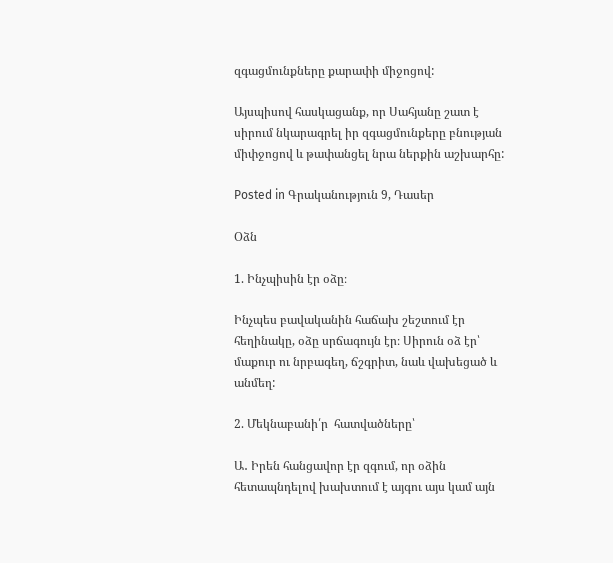զգացմունքները քարափի միջոցով:

Այսպիսով հասկացանք, որ Սահյանը շատ է սիրում նկարագրել իր զգացմունքերը բնության միփջոցով և թափանցել նրա ներքին աշխարհը:

Posted in Գրականություն 9, Դասեր

Օձն

1. Ինչպիսին էր օձը։

Ինչպես բավականին հաճախ շեշտում էր հեղինակը, օձը սրճագույն էր։ Սիրուն օձ էր՝ մաքուր ու նրբագեղ, ճշգրիտ, նաև վախեցած և անմեղ:

2. Մեկնաբանի՛ր  հատվածները՝

Ա․ Իրեն հանցավոր էր զգում, որ օձին հետապնդելով խախտում է այգու այս կամ այն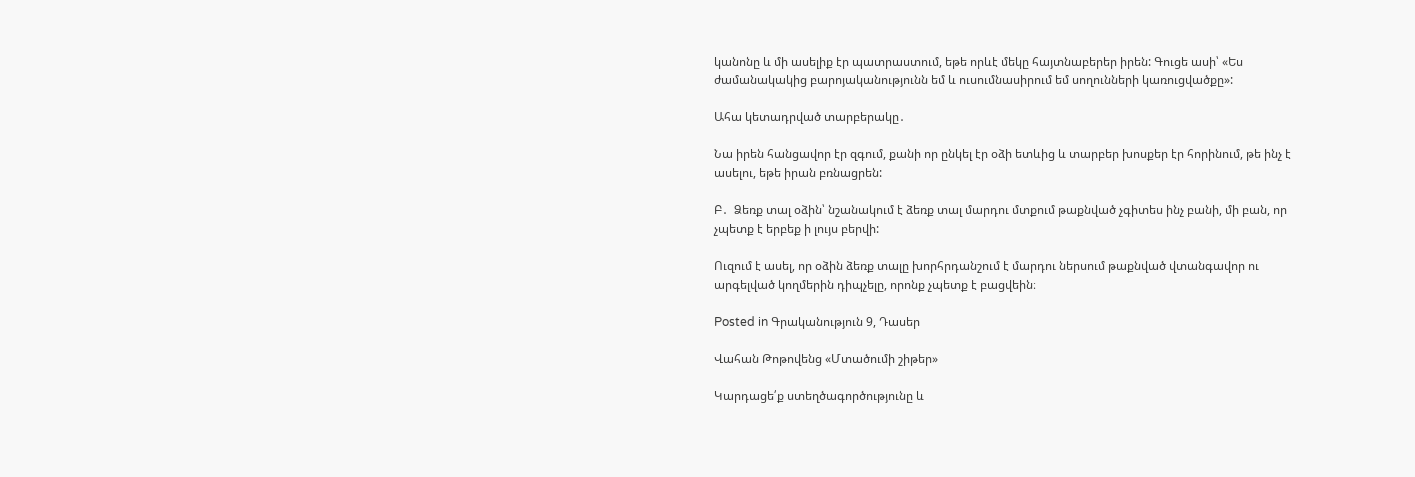կանոնը և մի ասելիք էր պատրաստում, եթե որևէ մեկը հայտնաբերեր իրեն: Գուցե ասի՝ «Ես ժամանակակից բարոյականությունն եմ և ուսումնասիրում եմ սողունների կառուցվածքը»:

Ահա կետադրված տարբերակը․

Նա իրեն հանցավոր էր զգում, քանի որ ընկել էր օձի ետևից և տարբեր խոսքեր էր հորինում, թե ինչ է ասելու, եթե իրան բռնացրեն:

Բ․  Ձեռք տալ օձին՝ նշանակում է ձեռք տալ մարդու մտքում թաքնված չգիտես ինչ բանի, մի բան, որ չպետք է երբեք ի լույս բերվի:

Ուզում է ասել, որ օձին ձեռք տալը խորհրդանշում է մարդու ներսում թաքնված վտանգավոր ու արգելված կողմերին դիպչելը, որոնք չպետք է բացվեին։

Posted in Գրականություն 9, Դասեր

Վահան Թոթովենց «Մտածումի շիթեր»

Կարդացե՛ք ստեղծագործությունը և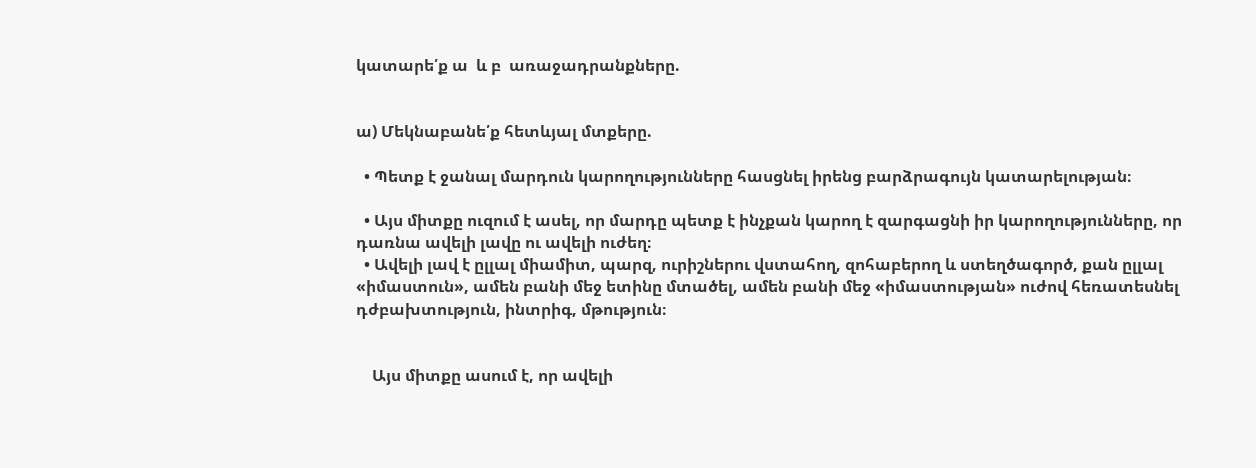կատարե՛ք ա  և բ  առաջադրանքները.


ա) Մեկնաբանե՛ք հետևյալ մտքերը.

  • Պետք է ջանալ մարդուն կարողությունները հասցնել իրենց բարձրագույն կատարելության։

  • Այս միտքը ուզում է ասել, որ մարդը պետք է ինչքան կարող է զարգացնի իր կարողությունները, որ դառնա ավելի լավը ու ավելի ուժեղ։
  • Ավելի լավ է ըլլալ միամիտ, պարզ, ուրիշներու վստահող, զոհաբերող և ստեղծագործ, քան ըլլալ «իմաստուն», ամեն բանի մեջ ետինը մտածել, ամեն բանի մեջ «իմաստության» ուժով հեռատեսնել դժբախտություն, ինտրիգ, մթություն։


    Այս միտքը ասում է, որ ավելի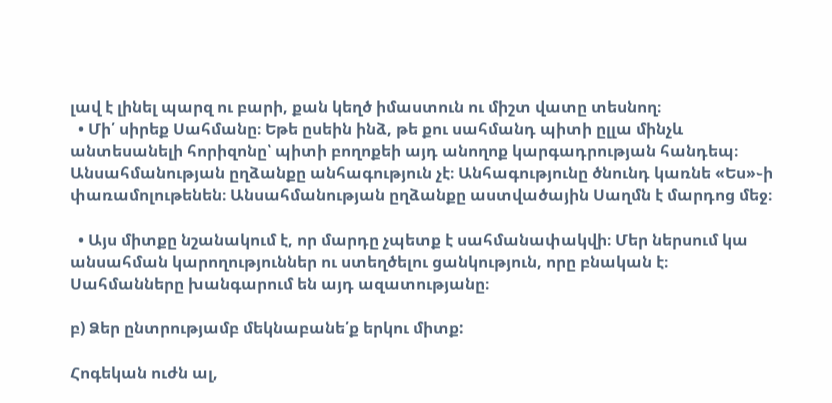լավ է լինել պարզ ու բարի, քան կեղծ իմաստուն ու միշտ վատը տեսնող։
  • Մի՛ սիրեք Սահմանը։ Եթե ըսեին ինձ, թե քու սահմանդ պիտի ըլլա մինչև անտեսանելի հորիզոնը՝ պիտի բողոքեի այդ անողոք կարգադրության հանդեպ։ Անսահմանության ըղձանքը անհագություն չէ։ Անհագությունը ծնունդ կառնե «Ես»֊ի փառամոլութենեն։ Անսահմանության ըղձանքը աստվածային Սաղմն է մարդոց մեջ։

  • Այս միտքը նշանակում է, որ մարդը չպետք է սահմանափակվի։ Մեր ներսում կա անսահման կարողություններ ու ստեղծելու ցանկություն, որը բնական է։ Սահմանները խանգարում են այդ ազատությանը։

բ) Ձեր ընտրությամբ մեկնաբանե՛ք երկու միտք:

Հոգեկան ուժն ալ,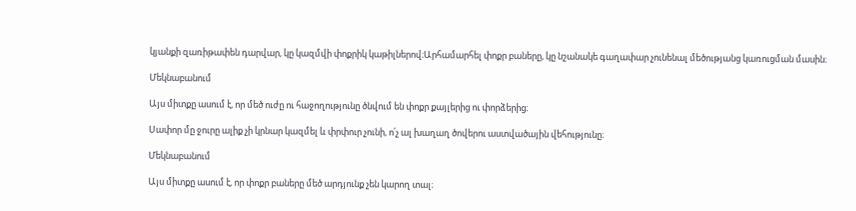կյանքի զառիթափեն դարվար, կը կազմվի փոքրիկ կաթիլներով։Արհամարհել փոքր բաները, կը նշանակե գաղափար չունենալ մեծությանց կառուցման մասին։

Մեկնաբանում

Այս միտքը ասում է, որ մեծ ուժը ու հաջողությունը ծնվում են փոքր քայլերից ու փորձերից։

Սափոր մը ջուրը ալիք չի կրնար կազմել և փրփուր չունի, ո՛չ ալ խաղաղ ծովերու աստվածային վեհությունը։

Մեկնաբանում

Այս միտքը ասում է, որ փոքր բաները մեծ արդյունք չեն կարող տալ։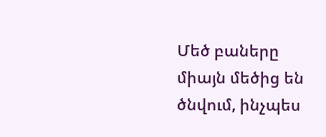Մեծ բաները միայն մեծից են ծնվում, ինչպես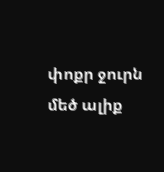փոքր ջուրն մեծ ալիք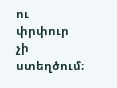ու փրփուր չի ստեղծում։